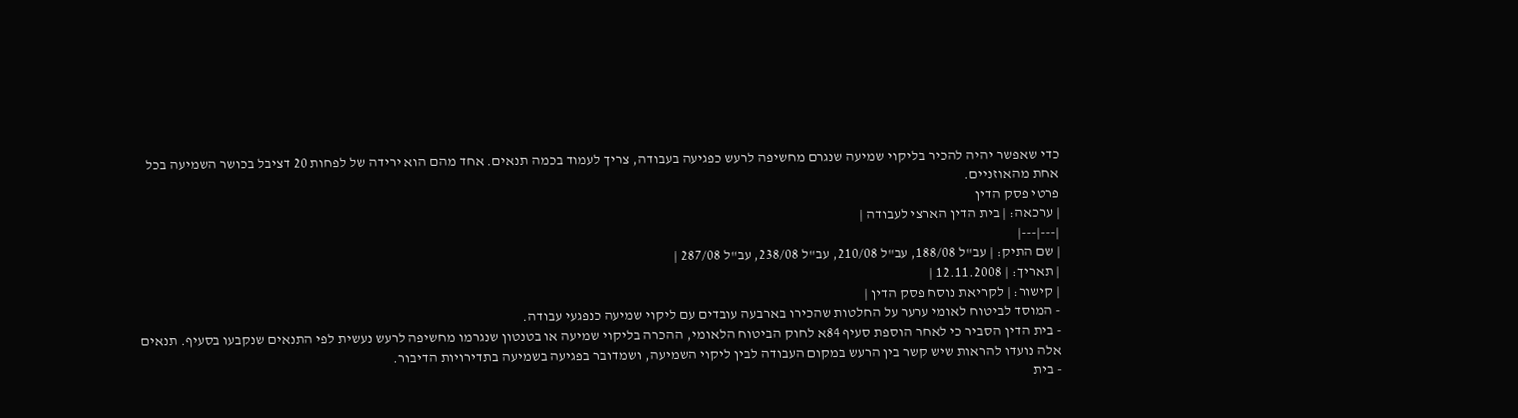כדי שאפשר יהיה להכיר בליקוי שמיעה שנגרם מחשיפה לרעש כפגיעה בעבודה, צריך לעמוד בכמה תנאים. אחד מהם הוא ירידה של לפחות 20 דציבל בכושר השמיעה בכל אחת מהאוזניים.
פרטי פסק הדין
| ערכאה: | בית הדין הארצי לעבודה |
|---|---|
| שם התיק: | עב"ל 188/08, עב"ל 210/08, עב"ל 238/08, עב"ל 287/08 |
| תאריך: | 12.11.2008 |
| קישור: | לקריאת נוסח פסק הדין |
- המוסד לביטוח לאומי ערער על החלטות שהכירו בארבעה עובדים עם ליקוי שמיעה כנפגעי עבודה.
- בית הדין הסביר כי לאחר הוספת סעיף 84א לחוק הביטוח הלאומי, ההכרה בליקוי שמיעה או בטנטון שנגרמו מחשיפה לרעש נעשית לפי התנאים שנקבעו בסעיף. תנאים אלה נועדו להראות שיש קשר בין הרעש במקום העבודה לבין ליקוי השמיעה, ושמדובר בפגיעה בשמיעה בתדירויות הדיבור.
- בית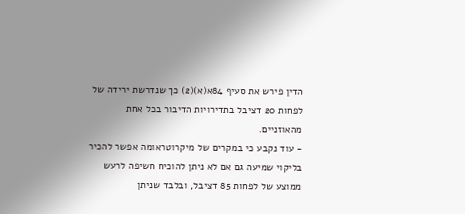הדין פירש את סעיף 84א(א)(2) כך שנדרשת ירידה של לפחות 20 דציבל בתדירויות הדיבור בכל אחת מהאוזניים.
- עוד נקבע כי במקרים של מיקרוטראומה אפשר להכיר בליקוי שמיעה גם אם לא ניתן להוכיח חשיפה לרעש ממוצע של לפחות 85 דציבל, ובלבד שניתן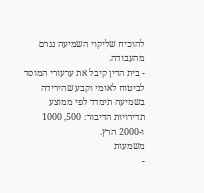להוכיח שליקוי השמיעה נגרם מהעבודה.
- בית הדין קיבל את ערעורי המוסד לביטוח לאומי וקבע שהירידה בשמיעה תימדד לפי ממוצע תדירויות הדיבור: 500, 1000 ו-2000 הרץ.
משמעות
-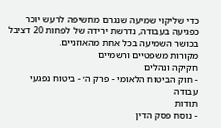כדי שליקוי שמיעה שנגרם מחשיפה לרעש יוכר כפגיעה בעבודה, נדרשת ירידה של לפחות 20 דציבל בכושר השמיעה בכל אחת מהאוזניים.
מקורות משפטיים ורשמיים
חקיקה ונהלים
- חוק הביטוח הלאומי - פרק ה׳ - ביטוח נפגעי עבודה
תודות
- נוסח פסק הדין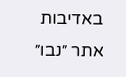באדיבות אתר ״נבו״